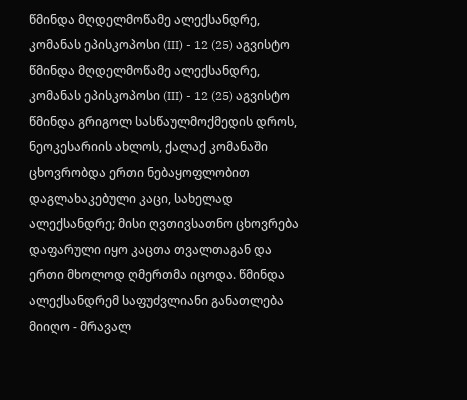წმინდა მღდელმოწამე ალექსანდრე, კომანას ეპისკოპოსი (III) - 12 (25) აგვისტო
წმინდა მღდელმოწამე ალექსანდრე, კომანას ეპისკოპოსი (III) - 12 (25) აგვისტო
წმინდა გრიგოლ სასწაულმოქმედის დროს, ნეოკესარიის ახლოს, ქალაქ კომანაში ცხოვრობდა ერთი ნებაყოფლობით დაგლახაკებული კაცი, სახელად ალექსანდრე; მისი ღვთივსათნო ცხოვრება დაფარული იყო კაცთა თვალთაგან და ერთი მხოლოდ ღმერთმა იცოდა. წმინდა ალექსანდრემ საფუძვლიანი განათლება მიიღო - მრავალ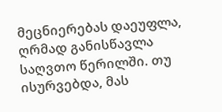მეცნიერებას დაეუფლა, ღრმად განისწავლა საღვთო წერილში. თუ ისურვებდა, მას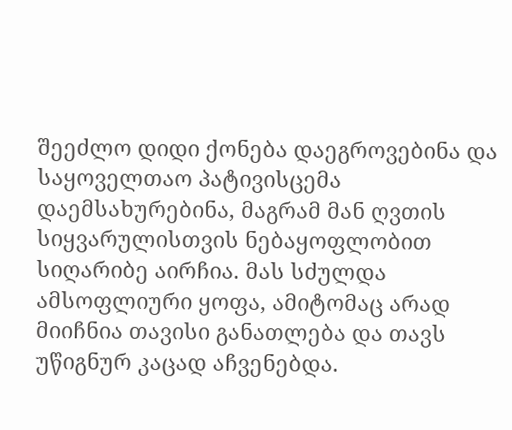შეეძლო დიდი ქონება დაეგროვებინა და საყოველთაო პატივისცემა დაემსახურებინა, მაგრამ მან ღვთის სიყვარულისთვის ნებაყოფლობით სიღარიბე აირჩია. მას სძულდა ამსოფლიური ყოფა, ამიტომაც არად მიიჩნია თავისი განათლება და თავს უწიგნურ კაცად აჩვენებდა.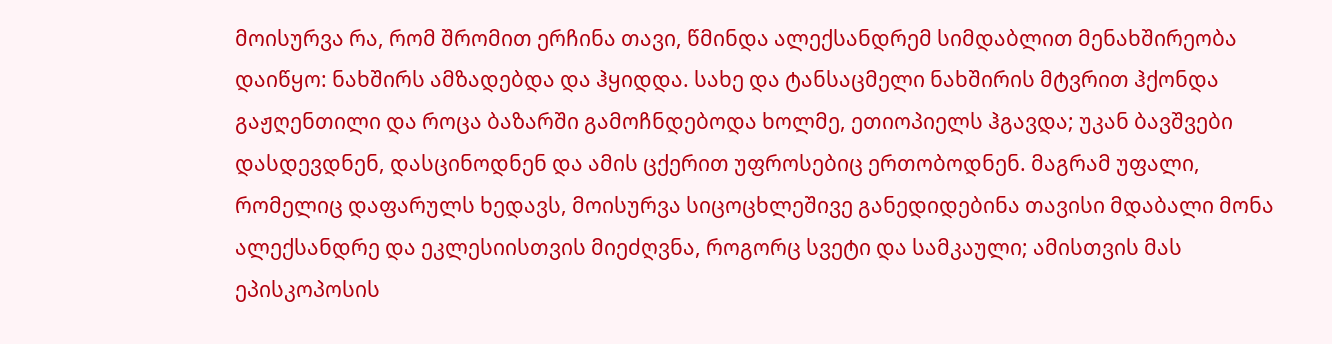მოისურვა რა, რომ შრომით ერჩინა თავი, წმინდა ალექსანდრემ სიმდაბლით მენახშირეობა დაიწყო: ნახშირს ამზადებდა და ჰყიდდა. სახე და ტანსაცმელი ნახშირის მტვრით ჰქონდა გაჟღენთილი და როცა ბაზარში გამოჩნდებოდა ხოლმე, ეთიოპიელს ჰგავდა; უკან ბავშვები დასდევდნენ, დასცინოდნენ და ამის ცქერით უფროსებიც ერთობოდნენ. მაგრამ უფალი, რომელიც დაფარულს ხედავს, მოისურვა სიცოცხლეშივე განედიდებინა თავისი მდაბალი მონა ალექსანდრე და ეკლესიისთვის მიეძღვნა, როგორც სვეტი და სამკაული; ამისთვის მას ეპისკოპოსის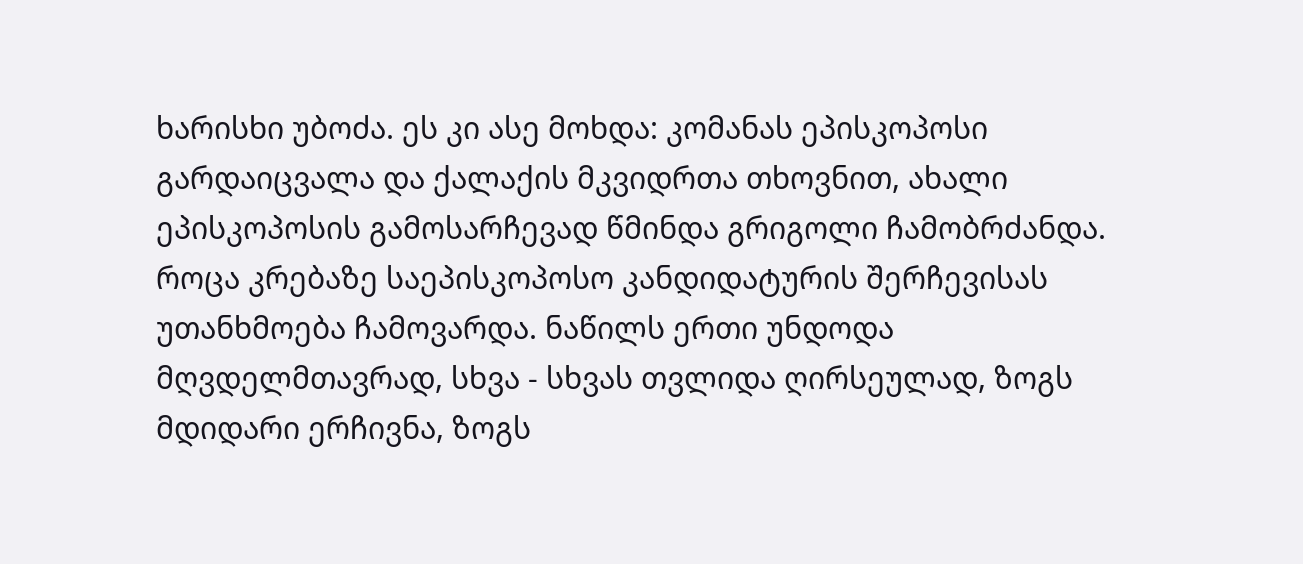ხარისხი უბოძა. ეს კი ასე მოხდა: კომანას ეპისკოპოსი გარდაიცვალა და ქალაქის მკვიდრთა თხოვნით, ახალი ეპისკოპოსის გამოსარჩევად წმინდა გრიგოლი ჩამობრძანდა. როცა კრებაზე საეპისკოპოსო კანდიდატურის შერჩევისას უთანხმოება ჩამოვარდა. ნაწილს ერთი უნდოდა მღვდელმთავრად, სხვა - სხვას თვლიდა ღირსეულად, ზოგს მდიდარი ერჩივნა, ზოგს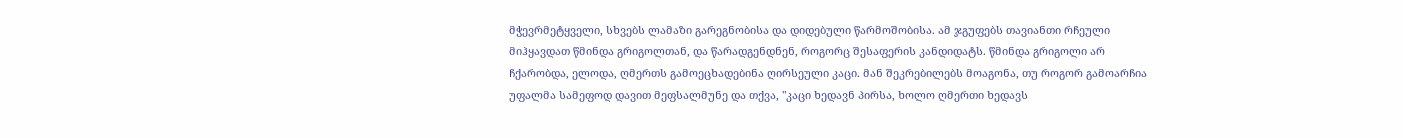მჭევრმეტყველი, სხვებს ლამაზი გარეგნობისა და დიდებული წარმოშობისა. ამ ჯგუფებს თავიანთი რჩეული მიჰყავდათ წმინდა გრიგოლთან, და წარადგენდნენ, როგორც შესაფერის კანდიდატს. წმინდა გრიგოლი არ ჩქარობდა, ელოდა, ღმერთს გამოეცხადებინა ღირსეული კაცი. მან შეკრებილებს მოაგონა, თუ როგორ გამოარჩია უფალმა სამეფოდ დავით მეფსალმუნე და თქვა, "კაცი ხედავნ პირსა, ხოლო ღმერთი ხედავს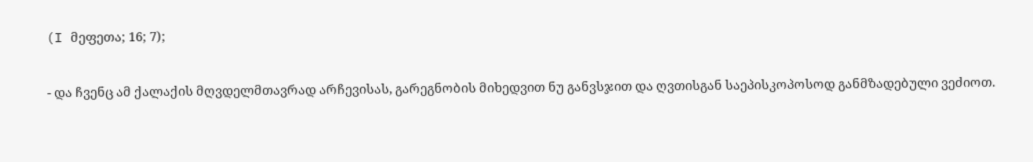(I მეფეთა; 16; 7);

- და ჩვენც ამ ქალაქის მღვდელმთავრად არჩევისას, გარეგნობის მიხედვით ნუ განვსჯით და ღვთისგან საეპისკოპოსოდ განმზადებული ვეძიოთ.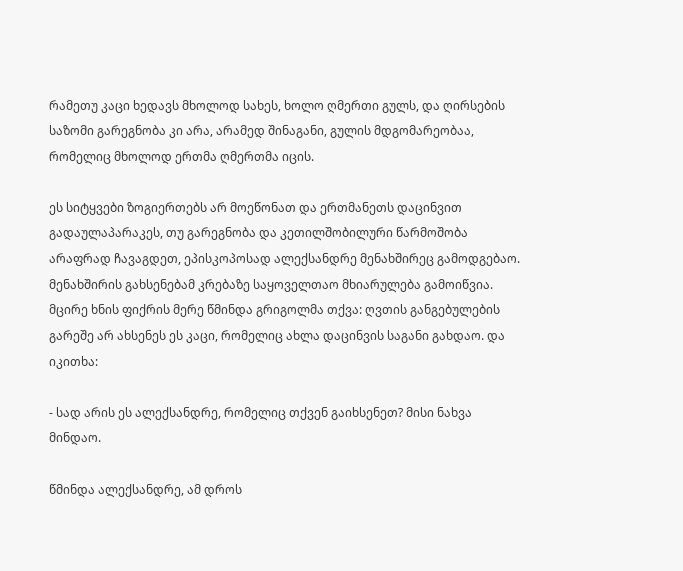რამეთუ კაცი ხედავს მხოლოდ სახეს, ხოლო ღმერთი გულს, და ღირსების საზომი გარეგნობა კი არა, არამედ შინაგანი, გულის მდგომარეობაა, რომელიც მხოლოდ ერთმა ღმერთმა იცის.

ეს სიტყვები ზოგიერთებს არ მოეწონათ და ერთმანეთს დაცინვით გადაულაპარაკეს, თუ გარეგნობა და კეთილშობილური წარმოშობა არაფრად ჩავაგდეთ, ეპისკოპოსად ალექსანდრე მენახშირეც გამოდგებაო. მენახშირის გახსენებამ კრებაზე საყოველთაო მხიარულება გამოიწვია. მცირე ხნის ფიქრის მერე წმინდა გრიგოლმა თქვა: ღვთის განგებულების გარეშე არ ახსენეს ეს კაცი, რომელიც ახლა დაცინვის საგანი გახდაო. და იკითხა:

- სად არის ეს ალექსანდრე, რომელიც თქვენ გაიხსენეთ? მისი ნახვა მინდაო.

წმინდა ალექსანდრე, ამ დროს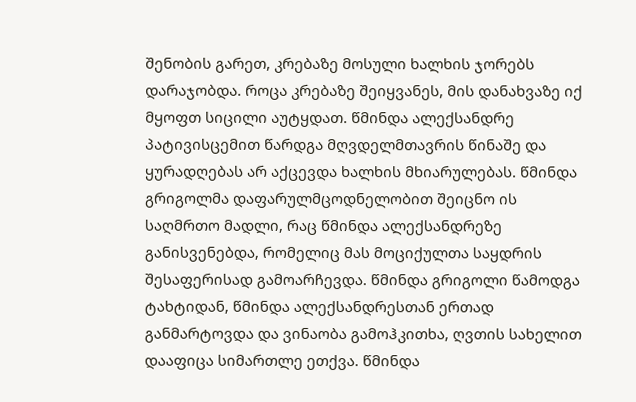შენობის გარეთ, კრებაზე მოსული ხალხის ჯორებს დარაჯობდა. როცა კრებაზე შეიყვანეს, მის დანახვაზე იქ მყოფთ სიცილი აუტყდათ. წმინდა ალექსანდრე პატივისცემით წარდგა მღვდელმთავრის წინაშე და ყურადღებას არ აქცევდა ხალხის მხიარულებას. წმინდა გრიგოლმა დაფარულმცოდნელობით შეიცნო ის საღმრთო მადლი, რაც წმინდა ალექსანდრეზე განისვენებდა, რომელიც მას მოციქულთა საყდრის შესაფერისად გამოარჩევდა. წმინდა გრიგოლი წამოდგა ტახტიდან, წმინდა ალექსანდრესთან ერთად განმარტოვდა და ვინაობა გამოჰკითხა, ღვთის სახელით დააფიცა სიმართლე ეთქვა. წმინდა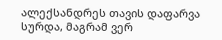ალექსანდრეს თავის დაფარვა სურდა, მაგრამ ვერ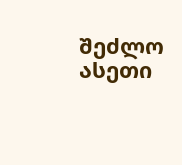შეძლო ასეთი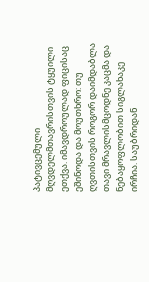პატივცემული მღვდელმთავრისთვის ტყუილი ეთქვა. იმავდროულად ფიცისაც ეშინოდა და მოუთხრო: თუ ღვთისთვის როგორ დაიმდაბლა თავი მრავლისმცოდნე კაცმა და ნებაყოფლობით სიგლახაკე ირჩია. საუბრიდან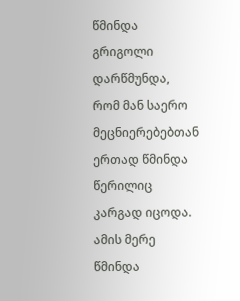წმინდა გრიგოლი დარწმუნდა, რომ მან საერო მეცნიერებებთან ერთად წმინდა წერილიც კარგად იცოდა. ამის მერე წმინდა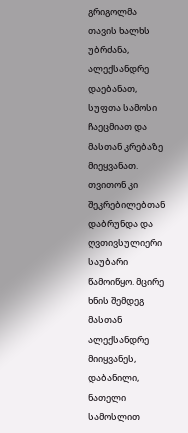გრიგოლმა თავის ხალხს უბრძანა, ალექსანდრე დაებანათ, სუფთა სამოსი ჩაეცმიათ და მასთან კრებაზე მიეყვანათ. თვითონ კი შეკრებილებთან დაბრუნდა და ღვთივსულიერი საუბარი წამოიწყო. მცირე ხნის შემდეგ მასთან ალექსანდრე მიიყვანეს, დაბანილი, ნათელი სამოსლით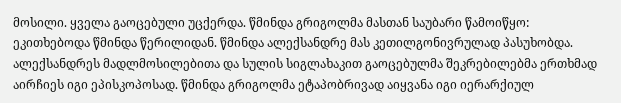მოსილი. ყველა გაოცებული უცქერდა. წმინდა გრიგოლმა მასთან საუბარი წამოიწყო: ეკითხებოდა წმინდა წერილიდან. წმინდა ალექსანდრე მას კეთილგონივრულად პასუხობდა. ალექსანდრეს მადლმოსილებითა და სულის სიგლახაკით გაოცებულმა შეკრებილებმა ერთხმად აირჩიეს იგი ეპისკოპოსად. წმინდა გრიგოლმა ეტაპობრივად აიყვანა იგი იერარქიულ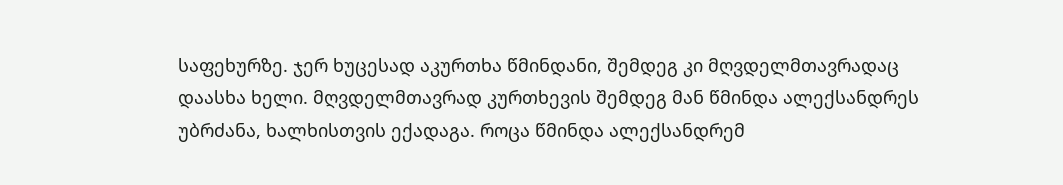საფეხურზე. ჯერ ხუცესად აკურთხა წმინდანი, შემდეგ კი მღვდელმთავრადაც დაასხა ხელი. მღვდელმთავრად კურთხევის შემდეგ მან წმინდა ალექსანდრეს უბრძანა, ხალხისთვის ექადაგა. როცა წმინდა ალექსანდრემ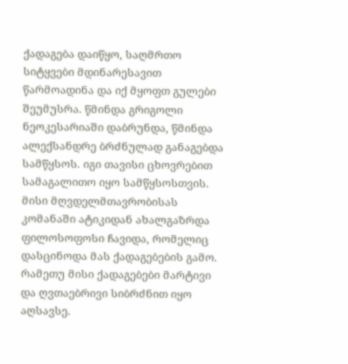ქადაგება დაიწყო, საღმრთო სიტყვები მდინარესავით წარმოადინა და იქ მყოფთ გულები შეუმუსრა. წმინდა გრიგოლი ნეოკესარიაში დაბრუნდა, წმინდა ალექსანდრე ბრძნულად განაგებდა სამწყსოს. იგი თავისი ცხოვრებით სამაგალითო იყო სამწყსოსთვის. მისი მღვდელმთავრობისას კომანაში ატიკიდან ახალგაზრდა ფილოსოფოსი ჩავიდა, რომელიც დასცინოდა მას ქადაგებების გამო. რამეთუ მისი ქადაგებები მარტივი და ღვთაებრივი სიბრძნით იყო აღსავსე.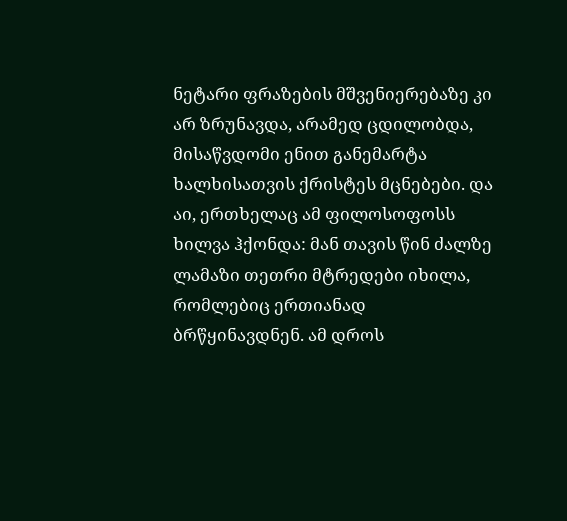ნეტარი ფრაზების მშვენიერებაზე კი არ ზრუნავდა, არამედ ცდილობდა, მისაწვდომი ენით განემარტა ხალხისათვის ქრისტეს მცნებები. და აი, ერთხელაც ამ ფილოსოფოსს ხილვა ჰქონდა: მან თავის წინ ძალზე ლამაზი თეთრი მტრედები იხილა, რომლებიც ერთიანად ბრწყინავდნენ. ამ დროს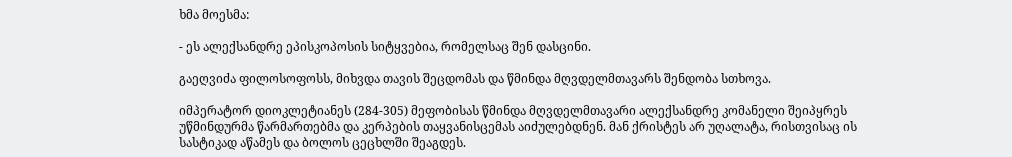ხმა მოესმა:

- ეს ალექსანდრე ეპისკოპოსის სიტყვებია, რომელსაც შენ დასცინი.

გაეღვიძა ფილოსოფოსს, მიხვდა თავის შეცდომას და წმინდა მღვდელმთავარს შენდობა სთხოვა.

იმპერატორ დიოკლეტიანეს (284-305) მეფობისას წმინდა მღვდელმთავარი ალექსანდრე კომანელი შეიპყრეს უწმინდურმა წარმართებმა და კერპების თაყვანისცემას აიძულებდნენ. მან ქრისტეს არ უღალატა, რისთვისაც ის სასტიკად აწამეს და ბოლოს ცეცხლში შეაგდეს.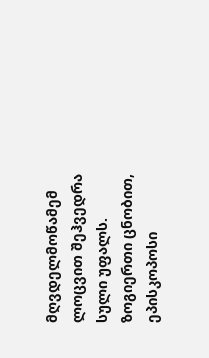მღვდელმოწამემ ლოცვით შეჰვედრა სული უფალს. ზოგიერთი ცნობით, ეპისკოპოსი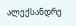ალექსანდრე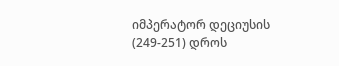იმპერატორ დეციუსის (249-251) დროს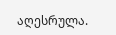აღესრულა.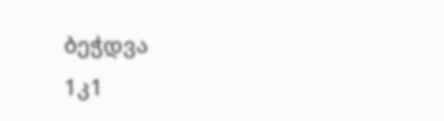ბეჭდვა
1კ1